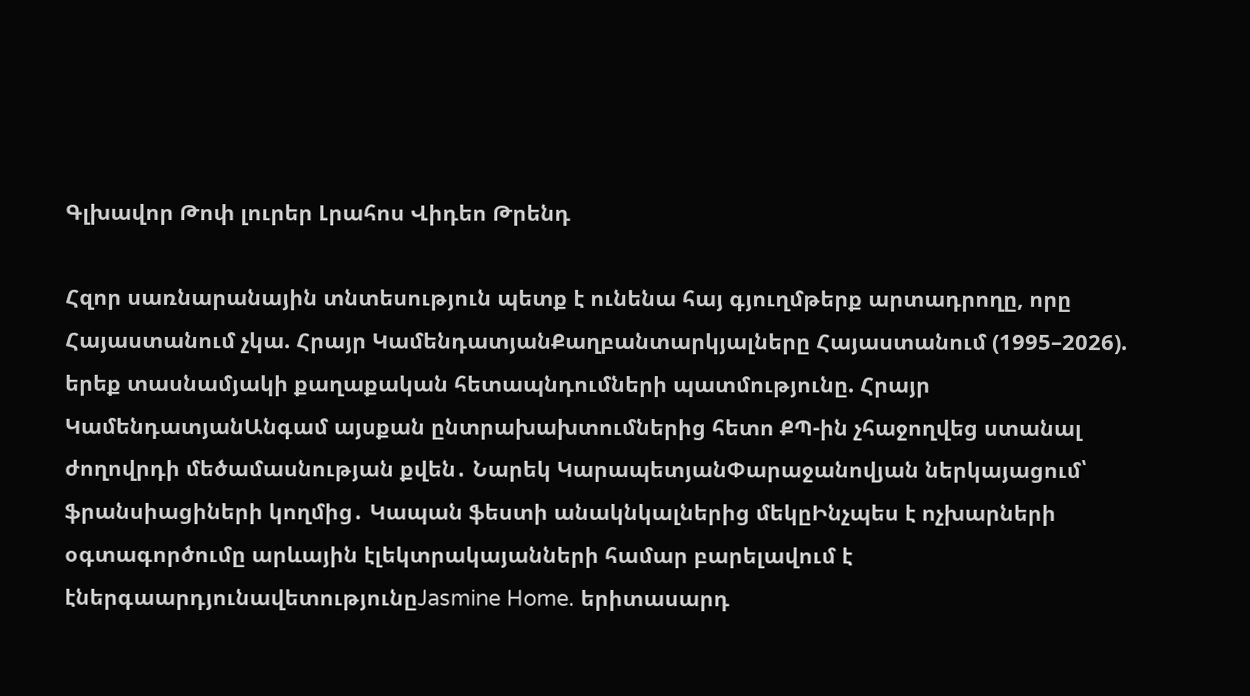Գլխավոր Թոփ լուրեր Լրահոս Վիդեո Թրենդ

Հզոր սառնարանային տնտեսություն պետք է ունենա հայ գյուղմթերք արտադրողը, որը Հայաստանում չկա. Հրայր ԿամենդատյանՔաղբանտարկյալները Հայաստանում (1995–2026). երեք տասնամյակի քաղաքական հետապնդումների պատմությունը. Հրայր ԿամենդատյանԱնգամ այսքան ընտրախախտումներից հետո ՔՊ-ին չհաջողվեց ստանալ ժողովրդի մեծամասնության քվեն․ Նարեկ ԿարապետյանՓարաջանովյան ներկայացում՝ ֆրանսիացիների կողմից․ Կապան ֆեստի անակնկալներից մեկըԻնչպես է ոչխարների օգտագործումը արևային էլեկտրակայանների համար բարելավում է էներգաարդյունավետությունըJasmine Home. երիտասարդ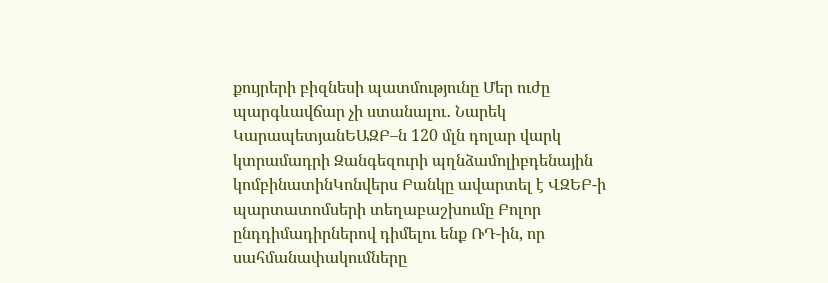քույրերի բիզնեսի պատմությունը Մեր ուժը պարգևավճար չի ստանալու․ Նարեկ ԿարապետյանԵԱԶԲ–ն 120 մլն դոլար վարկ կտրամադրի Զանգեզուրի պղնձամոլիբդենային կոմբինատինԿոնվերս Բանկը ավարտել է ՎԶԵԲ-ի պարտատոմսերի տեղաբաշխումը Բոլոր ընդդիմադիրներով դիմելու ենք ՌԴ-ին, որ սահմանափակումները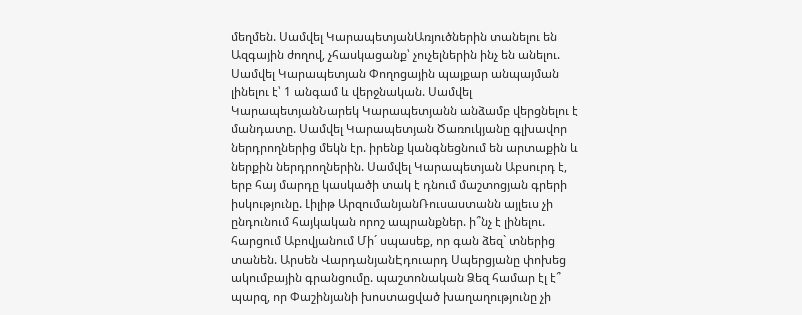մեղմեն. Սամվել ԿարապետյանԱռյուծներին տանելու են Ազգային ժողով, չհասկացանք՝ չուչելներին ինչ են անելու. Սամվել Կարապետյան Փողոցային պայքար անպայման լինելու է՝ 1 անգամ և վերջնական. Սամվել ԿարապետյանՆարեկ Կարապետյանն անձամբ վերցնելու է մանդատը. Սամվել Կարապետյան Ծառուկյանը գլխավոր ներդրողներից մեկն էր. իրենք կանգնեցնում են արտաքին և ներքին ներդրողներին. Սամվել Կարապետյան Աբսուրդ է, երբ հայ մարդը կասկածի տակ է դնում մաշտոցյան գրերի իսկությունը. Լիլիթ ԱրզումանյանՌուսաստանն այլեւս չի ընդունում հայկական որոշ ապրանքներ. ի՞նչ է լինելու. հարցում Աբովյանում Մի´ սպասեք, որ գան ձեզ` տներից տանեն. Արսեն ՎարդանյանԷդուարդ Սպերցյանը փոխեց ակումբային գրանցումը. պաշտոնական Ձեզ համար էլ է՞ պարզ, որ Փաշինյանի խոստացված խաղաղությունը չի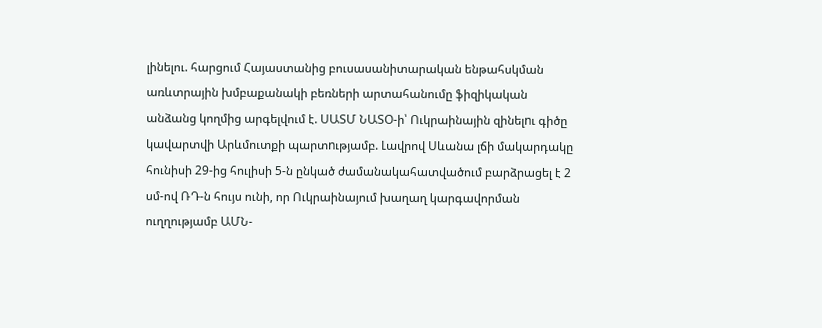լինելու. հարցում Հայաստանից բուսասանիտարական ենթահսկման առևտրային խմբաքանակի բեռների արտահանումը ֆիզիկական անձանց կողմից արգելվում է. ՍԱՏՄ ՆԱՏՕ-ի՝ Ուկրաինային զինելnւ գիծը կավարտվի Արևմուտքի պարտnւթյամբ. Լավրով Սևանա լճի մակարդակը հունիսի 29-ից հուլիսի 5-ն ընկած ժամանակահատվածում բարձրացել է 2 սմ-ով ՌԴ-ն հույս ունի, որ Ուկրաինայում խաղաղ կարգավորման ուղղությամբ ԱՄՆ-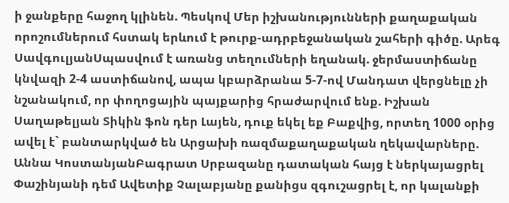ի ջանքերը հաջող կլինեն. Պեսկով Մեր իշխանությունների քաղաքական որոշումներում հստակ երևում է թուրք-ադրբեջանական շահերի գիծը. Արեգ ՍավգուլյանՍպասվում է առանց տեղումների եղանակ. ջերմաստիճանը կնվազի 2-4 աստիճանով, ապա կբարձրանա 5-7-ով Մանդատ վերցնելը չի նշանակում, որ փողոցային պայքարից հրաժարվում ենք. Իշխան Սաղաթելյան Տիկին ֆոն դեր Լայեն, դուք եկել եք Բաքվից, որտեղ 1000 օրից ավել է` բանտարկված են Արցախի ռազմաքաղաքական ղեկավարները. Աննա ԿոստանյանԲագրատ Սրբազանը դատական հայց է ներկայացրել Փաշինյանի դեմ Ավետիք Չալաբյանը քանիցս զգուշացրել է, որ կալանքի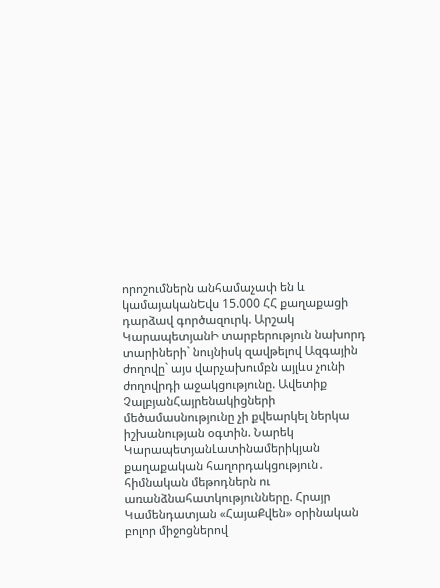որոշումներն անհամաչափ են և կամայականԵվս 15.000 ՀՀ քաղաքացի դարձավ գործազուրկ. Արշակ ԿարապետյանԻ տարբերություն նախորդ տարիների` նույնիսկ զավթելով Ազգային ժողովը` այս վարչախումբն այլևս չունի ժողովրդի աջակցությունը. Ավետիք ՉալբյանՀայրենակիցների մեծամասնությունը չի քվեարկել ներկա իշխանության օգտին. Նարեկ ԿարապետյանԼատինամերիկյան քաղաքական հաղորդակցություն․ հիմնական մեթոդներն ու առանձնահատկությունները. Հրայր Կամենդատյան «ՀայաՔվեն» օրինական բոլոր միջոցներով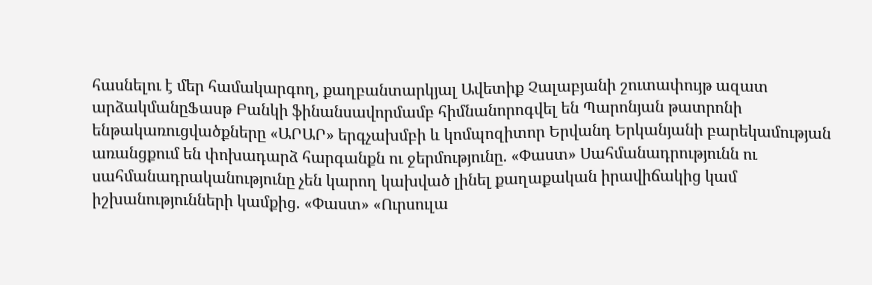հասնելու է մեր համակարգող, քաղբանտարկյալ Ավետիք Չալաբյանի շուտափույթ ազատ արձակմանըՖասթ Բանկի ֆինանսավորմամբ հիմնանորոգվել են Պարոնյան թատրոնի ենթակառուցվածքները «ԱՐԱՐ» երգչախմբի և կոմպոզիտոր Երվանդ Երկանյանի բարեկամության առանցքում են փոխադարձ հարգանքն ու ջերմությունը. «Փաստ» Սահմանադրությունն ու սահմանադրականությունը չեն կարող կախված լինել քաղաքական իրավիճակից կամ իշխանությունների կամքից. «Փաստ» «Ուրսուլա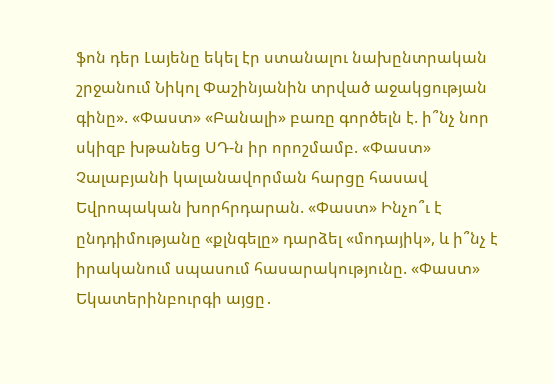ֆոն դեր Լայենը եկել էր ստանալու նախընտրական շրջանում Նիկոլ Փաշինյանին տրված աջակցության գինը». «Փաստ» «Բանալի» բառը գործելն է. ի՞նչ նոր սկիզբ խթանեց ՍԴ-ն իր որոշմամբ. «Փաստ» Չալաբյանի կալանավորման հարցը հասավ Եվրոպական խորհրդարան. «Փաստ» Ինչո՞ւ է ընդդիմությանը «քլնգելը» դարձել «մոդայիկ», և ի՞նչ է իրականում սպասում հասարակությունը. «Փաստ» Եկատերինբուրգի այցը․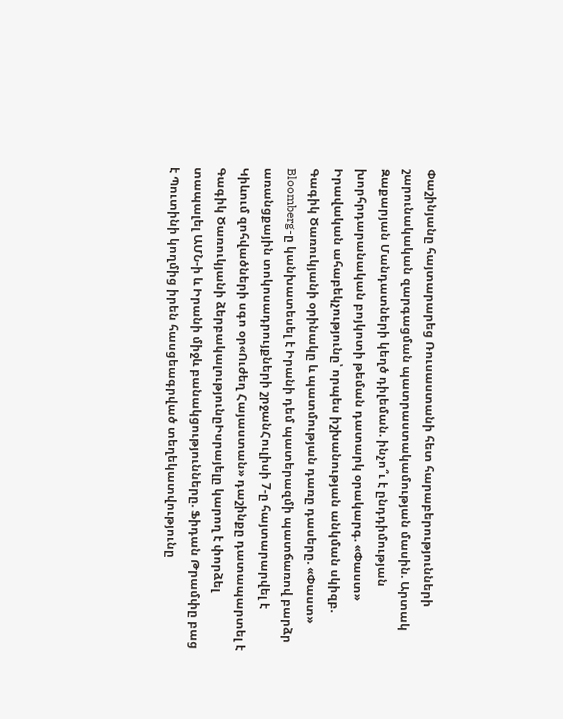Փաշինյանը հայտարարեց Ռուսաստանի հետ հարաբերությունների շարունակական զարգացման պատրաստակամության մասին. Արտակ Զաքարյան Մանդատների կեղծ դիլեման. ինչո՞ւ է ընդդիմության խորհրդարանական բոյկոտի թեման դատարկ օրակարգ. «Փաստ» Իրավական ահաբեկչությունը՝ որպես իշխանության անկման սկիզբ. Գագիկ Ծառուկյանի օրինակը և պատմության դառը դասերը. «Փաստ» Bloomberg-ը կանխատեսել է Իրանի դեմ պատերազմի պատճառով բարձր առանցքային տոկոսադրույքների շրջանՀուլիսի 7-ը հայտարարվել է Կիևում զոհվածների սգո օր«Ուժեղ Հայաստան» դաշինքը դատապարտել է Գագիկ Ծառուկյանի ձերբակալությունըԻսրայելը կարող է փորձել տապալել ԱՄՆ-ի և Իրանի միջև բանակցությունները. Ֆիդան Թրամփը բաց է Պուտինի կողմից իրեն հասցեագրված տեղեկատվությունը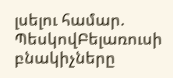լսելու համար. ՊեսկովԲելառուսի բնակիչները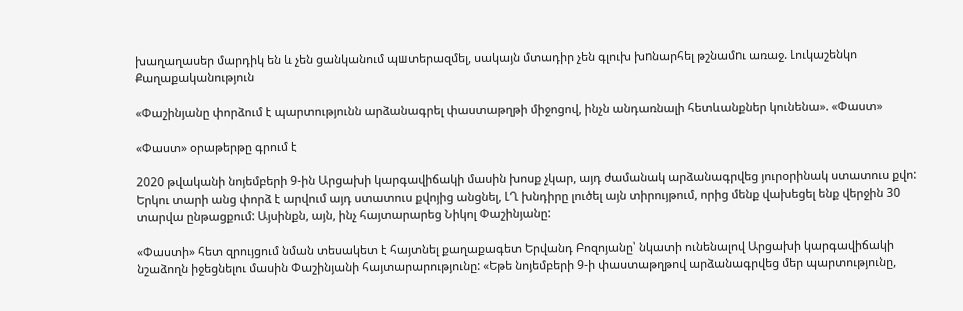խաղաղասեր մարդիկ են և չեն ցանկանում պшտերազմել, սակայն մտադիր չեն գլուխ խnնարհել թշնամnւ առաջ. Լուկաշենկո
Քաղաքականություն

«Փաշինյանը փորձում է պարտությունն արձանագրել փաստաթղթի միջոցով, ինչն անդառնալի հետևանքներ կունենա». «Փաստ»

«Փաստ» օրաթերթը գրում է

2020 թվականի նոյեմբերի 9-ին Արցախի կարգավիճակի մասին խոսք չկար, այդ ժամանակ արձանագրվեց յուրօրինակ ստատուս քվո: Երկու տարի անց փորձ է արվում այդ ստատուս քվոյից անցնել, ԼՂ խնդիրը լուծել այն տիրույթում, որից մենք վախեցել ենք վերջին 30 տարվա ընթացքում: Այսինքն, այն, ինչ հայտարարեց Նիկոլ Փաշինյանը:

«Փաստի» հետ զրույցում նման տեսակետ է հայտնել քաղաքագետ Երվանդ Բոզոյանը՝ նկատի ունենալով Արցախի կարգավիճակի նշաձողն իջեցնելու մասին Փաշինյանի հայտարարությունը: «Եթե նոյեմբերի 9-ի փաստաթղթով արձանագրվեց մեր պարտությունը,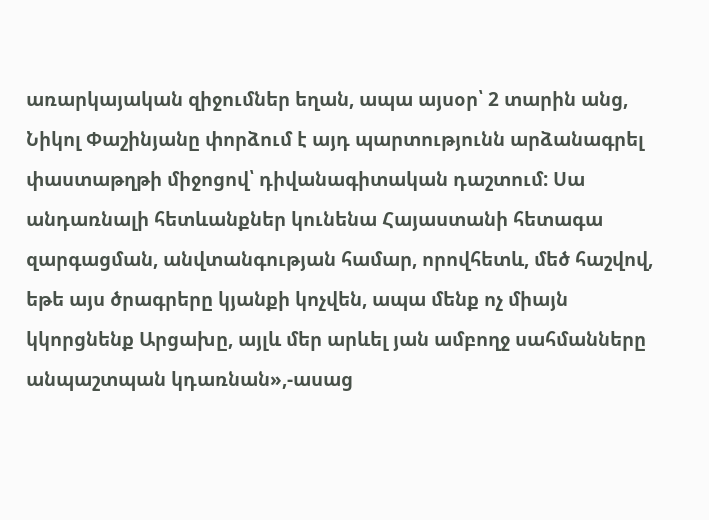առարկայական զիջումներ եղան, ապա այսօր՝ 2 տարին անց, Նիկոլ Փաշինյանը փորձում է այդ պարտությունն արձանագրել փաստաթղթի միջոցով՝ դիվանագիտական դաշտում: Սա անդառնալի հետևանքներ կունենա Հայաստանի հետագա զարգացման, անվտանգության համար, որովհետև, մեծ հաշվով, եթե այս ծրագրերը կյանքի կոչվեն, ապա մենք ոչ միայն կկորցնենք Արցախը, այլև մեր արևել յան ամբողջ սահմանները անպաշտպան կդառնան»,-ասաց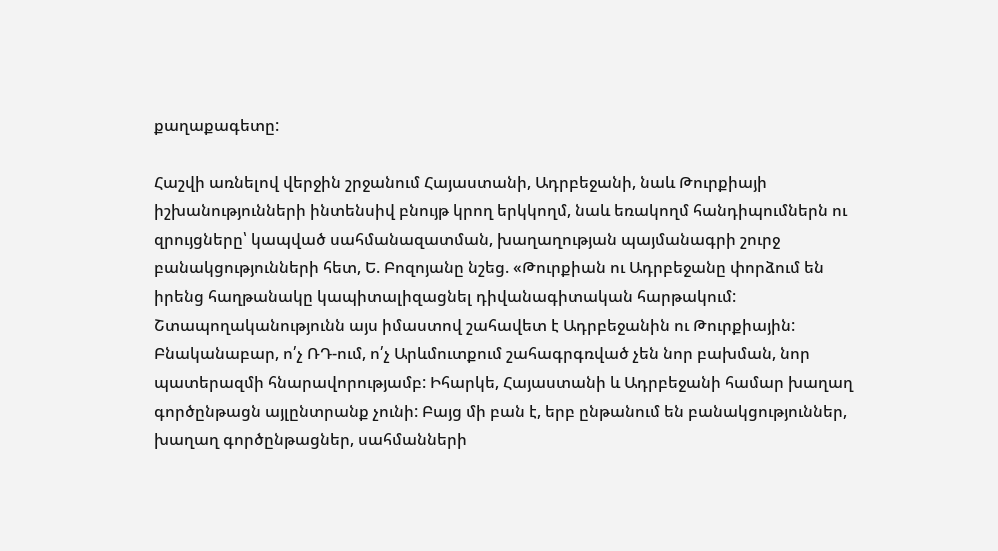քաղաքագետը:

Հաշվի առնելով վերջին շրջանում Հայաստանի, Ադրբեջանի, նաև Թուրքիայի իշխանությունների ինտենսիվ բնույթ կրող երկկողմ, նաև եռակողմ հանդիպումներն ու զրույցները՝ կապված սահմանազատման, խաղաղության պայմանագրի շուրջ բանակցությունների հետ, Ե. Բոզոյանը նշեց. «Թուրքիան ու Ադրբեջանը փորձում են իրենց հաղթանակը կապիտալիզացնել դիվանագիտական հարթակում: Շտապողականությունն այս իմաստով շահավետ է Ադրբեջանին ու Թուրքիային: Բնականաբար, ո՛չ ՌԴ-ում, ո՛չ Արևմուտքում շահագրգռված չեն նոր բախման, նոր պատերազմի հնարավորությամբ: Իհարկե, Հայաստանի և Ադրբեջանի համար խաղաղ գործընթացն այլընտրանք չունի: Բայց մի բան է, երբ ընթանում են բանակցություններ, խաղաղ գործընթացներ, սահմանների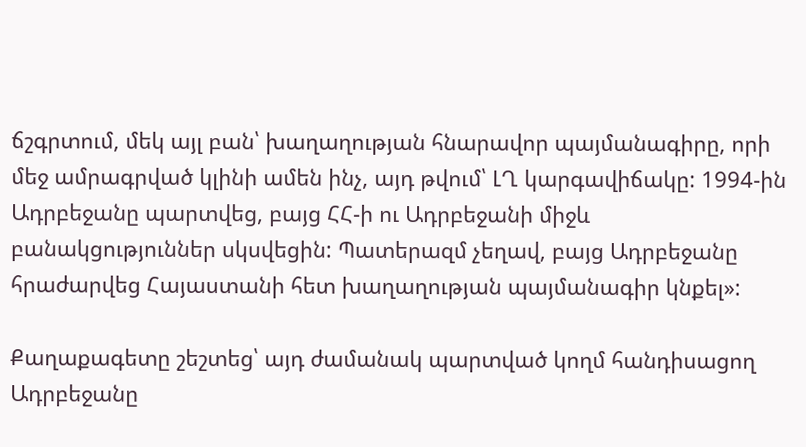ճշգրտում, մեկ այլ բան՝ խաղաղության հնարավոր պայմանագիրը, որի մեջ ամրագրված կլինի ամեն ինչ, այդ թվում՝ ԼՂ կարգավիճակը: 1994-ին Ադրբեջանը պարտվեց, բայց ՀՀ-ի ու Ադրբեջանի միջև բանակցություններ սկսվեցին: Պատերազմ չեղավ, բայց Ադրբեջանը հրաժարվեց Հայաստանի հետ խաղաղության պայմանագիր կնքել»:

Քաղաքագետը շեշտեց՝ այդ ժամանակ պարտված կողմ հանդիսացող Ադրբեջանը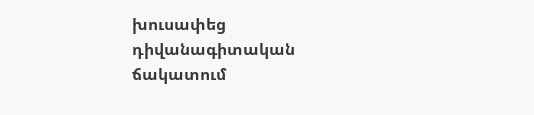խուսափեց դիվանագիտական ճակատում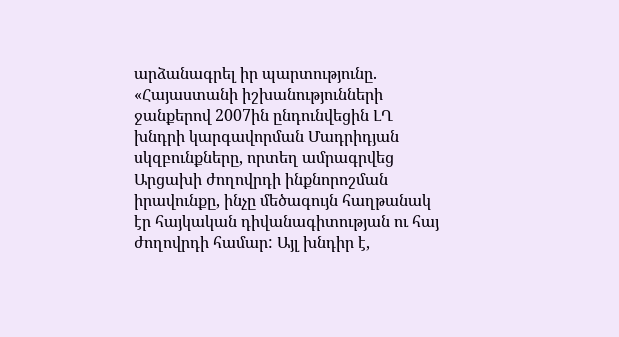արձանագրել իր պարտությունը. «Հայաստանի իշխանությունների ջանքերով 2007ին ընդունվեցին ԼՂ խնդրի կարգավորման Մադրիդյան սկզբունքները, որտեղ ամրագրվեց Արցախի ժողովրդի ինքնորոշման իրավունքը, ինչը մեծագույն հաղթանակ էր հայկական դիվանագիտության ու հայ ժողովրդի համար: Այլ խնդիր է,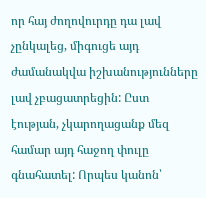որ հայ ժողովուրդը դա լավ չընկալեց, միգուցե այդ ժամանակվա իշխանությունները լավ չբացատրեցին: Ըստ էության, չկարողացանք մեզ համար այդ հաջող փուլը գնահատել: Որպես կանոն՝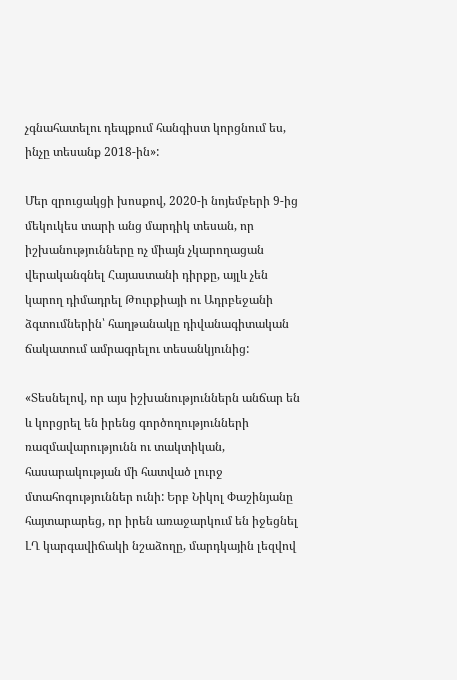չգնահատելու դեպքում հանգիստ կորցնում ես, ինչը տեսանք 2018-ին»:

Մեր զրուցակցի խոսքով, 2020-ի նոյեմբերի 9-ից մեկուկես տարի անց մարդիկ տեսան, որ իշխանությունները ոչ միայն չկարողացան վերականգնել Հայաստանի դիրքը, այլև չեն կարող դիմադրել Թուրքիայի ու Ադրբեջանի ձգտումներին՝ հաղթանակը դիվանագիտական ճակատում ամրագրելու տեսանկյունից:

«Տեսնելով, որ այս իշխանություններն անճար են և կորցրել են իրենց գործողությունների ռազմավարությունն ու տակտիկան, հասարակության մի հատված լուրջ մտահոգություններ ունի: Երբ Նիկոլ Փաշինյանը հայտարարեց, որ իրեն առաջարկում են իջեցնել ԼՂ կարգավիճակի նշաձողը, մարդկային լեզվով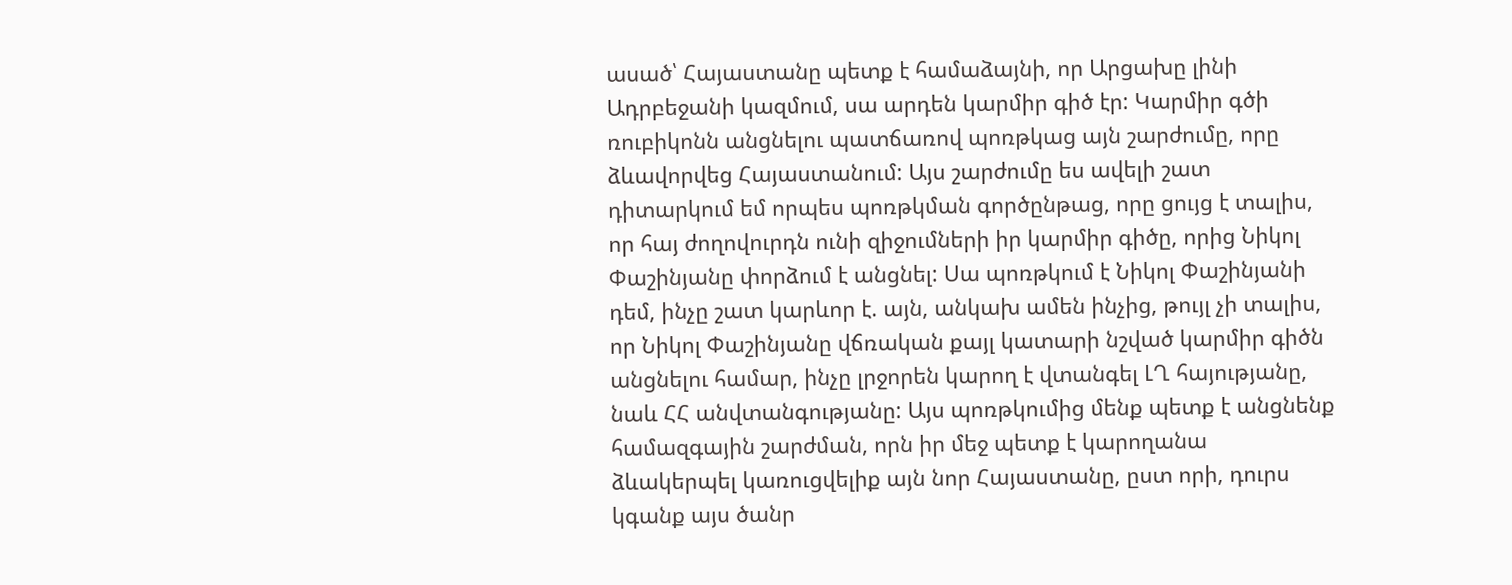ասած՝ Հայաստանը պետք է համաձայնի, որ Արցախը լինի Ադրբեջանի կազմում, սա արդեն կարմիր գիծ էր: Կարմիր գծի ռուբիկոնն անցնելու պատճառով պոռթկաց այն շարժումը, որը ձևավորվեց Հայաստանում: Այս շարժումը ես ավելի շատ դիտարկում եմ որպես պոռթկման գործընթաց, որը ցույց է տալիս, որ հայ ժողովուրդն ունի զիջումների իր կարմիր գիծը, որից Նիկոլ Փաշինյանը փորձում է անցնել: Սա պոռթկում է Նիկոլ Փաշինյանի դեմ, ինչը շատ կարևոր է. այն, անկախ ամեն ինչից, թույլ չի տալիս, որ Նիկոլ Փաշինյանը վճռական քայլ կատարի նշված կարմիր գիծն անցնելու համար, ինչը լրջորեն կարող է վտանգել ԼՂ հայությանը, նաև ՀՀ անվտանգությանը: Այս պոռթկումից մենք պետք է անցնենք համազգային շարժման, որն իր մեջ պետք է կարողանա ձևակերպել կառուցվելիք այն նոր Հայաստանը, ըստ որի, դուրս կգանք այս ծանր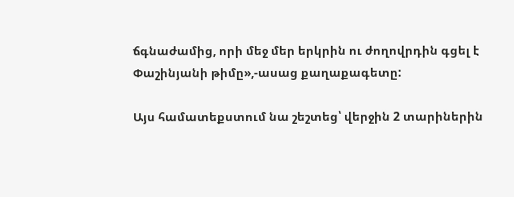ճգնաժամից, որի մեջ մեր երկրին ու ժողովրդին գցել է Փաշինյանի թիմը»,-ասաց քաղաքագետը:

Այս համատեքստում նա շեշտեց՝ վերջին 2 տարիներին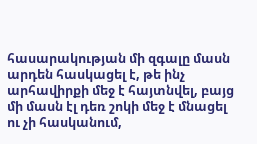հասարակության մի զգալը մասն արդեն հասկացել է, թե ինչ արհավիրքի մեջ է հայտնվել, բայց մի մասն էլ դեռ շոկի մեջ է մնացել ու չի հասկանում,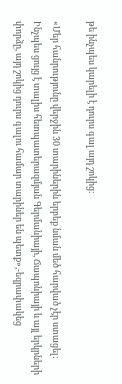թե ինչպես կարելի է դուրս գալ այդ շոկից:

«Մեր հանրությունը վերջին 30 տարիներին երբեք նման մեծ հարված չէր ստացել: Ինչպես ցույց է տալիս հետպատերազմյան Գերմանիայի, Ճապոնիայի և այլ երկրների փորձը, այդ շոկից դուրս գալու համար տարիներ են պետք»,-եզրափակեց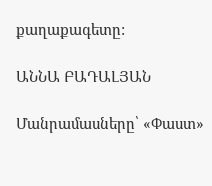քաղաքագետը:

ԱՆՆԱ ԲԱԴԱԼՅԱՆ

Մանրամասները՝ «Փաստ»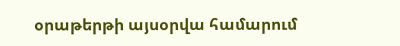օրաթերթի այսօրվա համարում